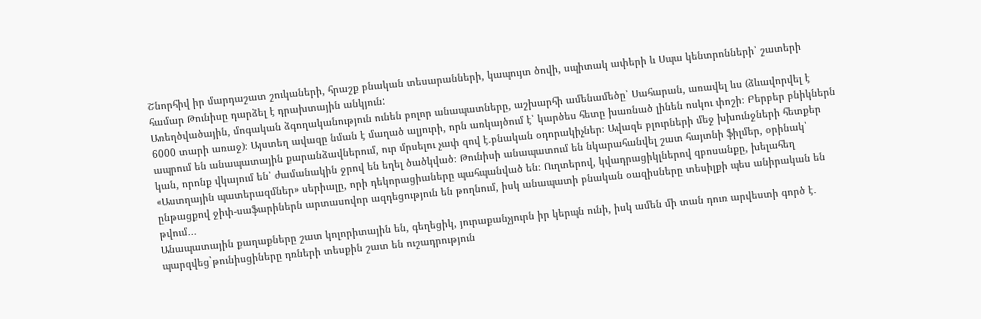Շնորհիվ իր մարդաշատ շուկաների, հրաշք բնական տեսարանների, կապույտ ծովի, սպիտակ ափերի և Սպա կենտրոնների՝ շատերի համար Թունիսը դարձել է դրախտային անկյուն:
Առեղծվածային, մոգական ձգողականություն ունեն բոլոր անապատները, աշխարհի ամենամեծը՝ Սահարան, առավել ևս (ձևավորվել է 6000 տարի առաջ)։ Այստեղ ավազը նման է մաղած ալյուրի, որն առկայծում է՝ կարծես հետը խառնած լինեն ոսկու փոշի։ Բերբեր բնիկներն ապրում են անապատային քարանձավներում, ուր մրսելու չափ զով է.բնական օդորակիչներ։ Ավազե բլուրների մեջ խխունջների հետքեր կան, որոնք վկայում են՝ ժամանակին ջրով են եղել ծածկված։ Թունիսի անապատում են նկարահանվել շատ հայտնի ֆիլմեր, օրինակ՝ «Աստղային պատերազմներ» սերիալը, որի դեկորացիաները պահպանված են։ Ուղտերով, կվադրացիկլներով զբոսանքը, խելահեղ ընթացքով ջիփ-սաֆարիներն արտասովոր ազդեցություն են թողնում, իսկ անապատի բնական օազիսները տեսիլքի պես անիրական են թվում․․․
Անապատային քաղաքները շատ կոլորիտային են, գեղեցիկ, յուրաքանչյուրն իր կերպն ունի, իսկ ամեն մի տան դուռ արվեստի գործ է․ պարզվեց`թունիսցիները դռների տեսքին շատ են ուշադրություն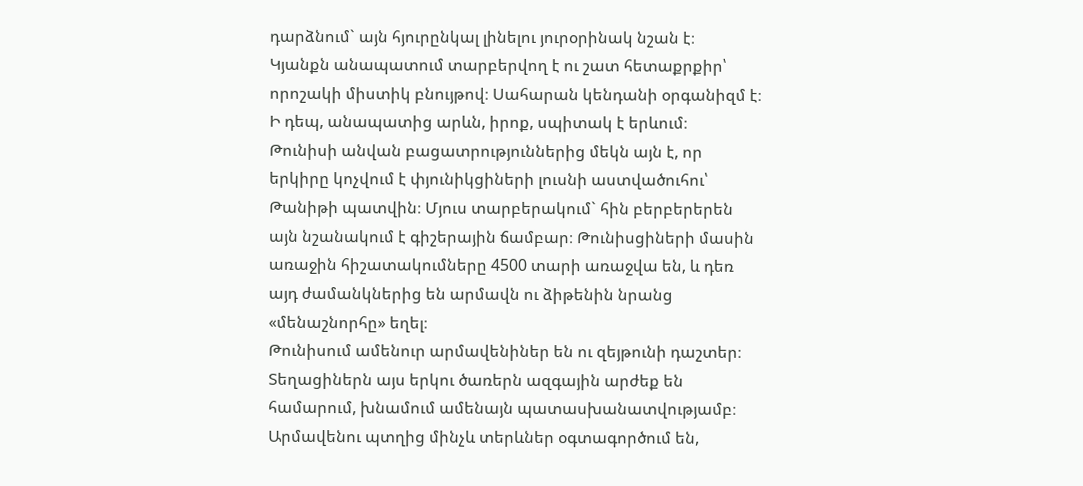դարձնում` այն հյուրընկալ լինելու յուրօրինակ նշան է։
Կյանքն անապատում տարբերվող է ու շատ հետաքրքիր՝ որոշակի միստիկ բնույթով։ Սահարան կենդանի օրգանիզմ է։ Ի դեպ, անապատից արևն, իրոք, սպիտակ է երևում։
Թունիսի անվան բացատրություններից մեկն այն է, որ երկիրը կոչվում է փյունիկցիների լուսնի աստվածուհու՝ Թանիթի պատվին։ Մյուս տարբերակում` հին բերբերերեն այն նշանակում է գիշերային ճամբար։ Թունիսցիների մասին առաջին հիշատակումները 4500 տարի առաջվա են, և դեռ այդ ժամանկներից են արմավն ու ձիթենին նրանց «մենաշնորհը» եղել։
Թունիսում ամենուր արմավենիներ են ու զեյթունի դաշտեր։ Տեղացիներն այս երկու ծառերն ազգային արժեք են համարում, խնամում ամենայն պատասխանատվությամբ։ Արմավենու պտղից մինչև տերևներ օգտագործում են,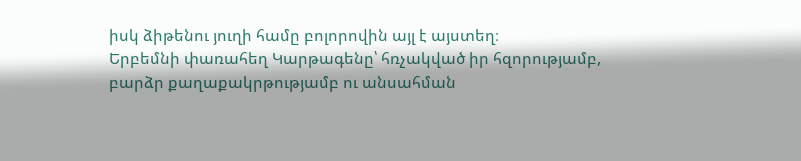իսկ ձիթենու յուղի համը բոլորովին այլ է այստեղ։
Երբեմնի փառահեղ Կարթագենը՝ հռչակված իր հզորությամբ, բարձր քաղաքակրթությամբ ու անսահման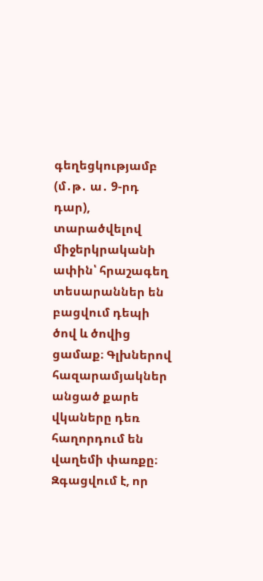գեղեցկությամբ (մ․թ․ ա․ 9-րդ դար), տարածվելով միջերկրականի ափին՝ հրաշագեղ տեսարաններ են բացվում դեպի ծով և ծովից ցամաք։ Գլխներով հազարամյակներ անցած քարե վկաները դեռ հաղորդում են վաղեմի փառքը։ Զգացվում է, որ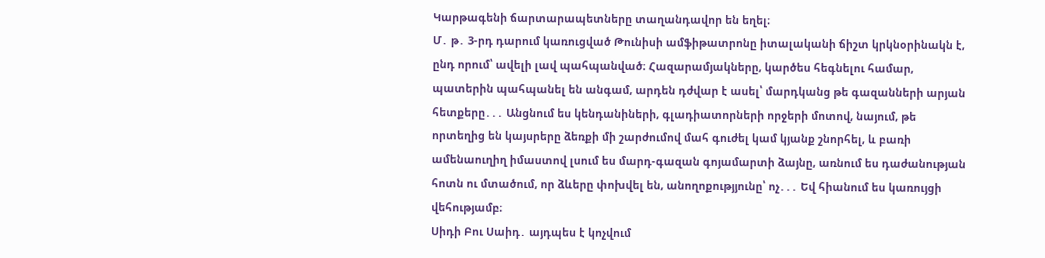Կարթագենի ճարտարապետները տաղանդավոր են եղել։
Մ․ թ․ 3-րդ դարում կառուցված Թունիսի ամֆիթատրոնը իտալականի ճիշտ կրկնօրինակն է, ընդ որում՝ ավելի լավ պահպանված։ Հազարամյակները, կարծես հեգնելու համար, պատերին պահպանել են անգամ, արդեն դժվար է ասել՝ մարդկանց թե գազանների արյան հետքերը․․․ Անցնում ես կենդանիների, գլադիատորների որջերի մոտով, նայում, թե որտեղից են կայսրերը ձեռքի մի շարժումով մահ գուժել կամ կյանք շնորհել, և բառի ամենաուղիղ իմաստով լսում ես մարդ-գազան գոյամարտի ձայնը, առնում ես դաժանության հոտն ու մտածում, որ ձևերը փոխվել են, անողոքությյունը՝ ոչ․․․ Եվ հիանում ես կառույցի վեհությամբ։
Սիդի Բու Սաիդ․ այդպես է կոչվում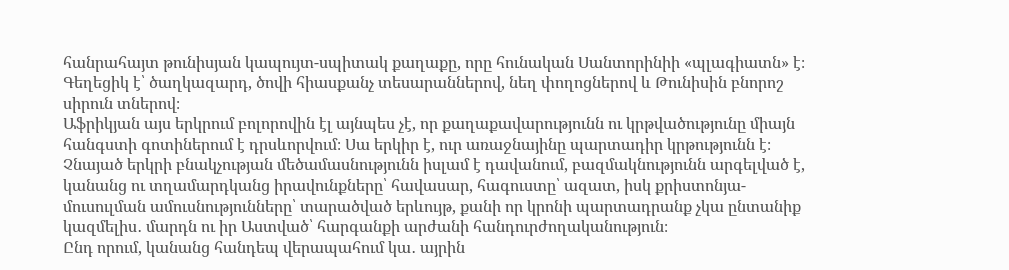հանրահայտ թունիսյան կապույտ-սպիտակ քաղաքը, որը հունական Սանտորինիի «պլագիատն» է։ Գեղեցիկ է՝ ծաղկազարդ, ծովի հիասքանչ տեսարաններով, նեղ փողոցներով և Թունիսին բնորոշ սիրուն տներով։
Աֆրիկյան այս երկրում բոլորովին էլ այնպես չէ, որ քաղաքավարությունն ու կրթվածությունը միայն հանգստի գոտիներում է դրսևորվում։ Սա երկիր է, ուր առաջնայինը պարտադիր կրթությունն է։ Չնայած երկրի բնակչության մեծամասնությունն իսլամ է դավանում, բազմակնությունն արգելված է, կանանց ու տղամարդկանց իրավունքները՝ հավասար, հագուստը՝ ազատ, իսկ քրիստոնյա-մուսուլման ամուսնությունները՝ տարածված երևույթ, քանի որ կրոնի պարտադրանք չկա ընտանիք կազմելիս․ մարդն ու իր Աստված՝ հարգանքի արժանի հանդուրժողականություն։
Ընդ որում, կանանց հանդեպ վերապահում կա․ այրին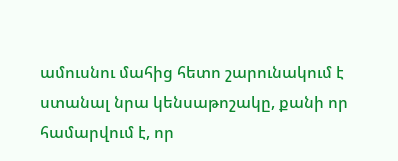ամուսնու մահից հետո շարունակում է ստանալ նրա կենսաթոշակը, քանի որ համարվում է, որ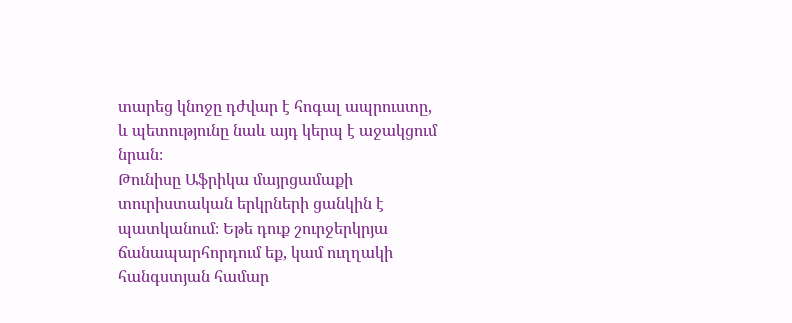տարեց կնոջը դժվար է հոգալ ապրուստը, և պետությունը նաև այդ կերպ է աջակցում նրան։
Թունիսը Աֆրիկա մայրցամաքի տուրիստական երկրների ցանկին է պատկանում։ Եթե դուք շուրջերկրյա ճանապարհորդում եք, կամ ուղղակի հանգստյան համար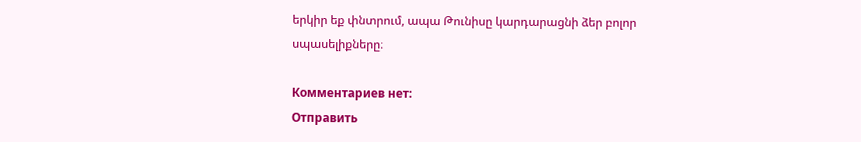երկիր եք փնտրում, ապա Թունիսը կարդարացնի ձեր բոլոր սպասելիքները։

Комментариев нет:
Отправить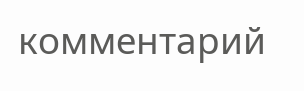комментарий